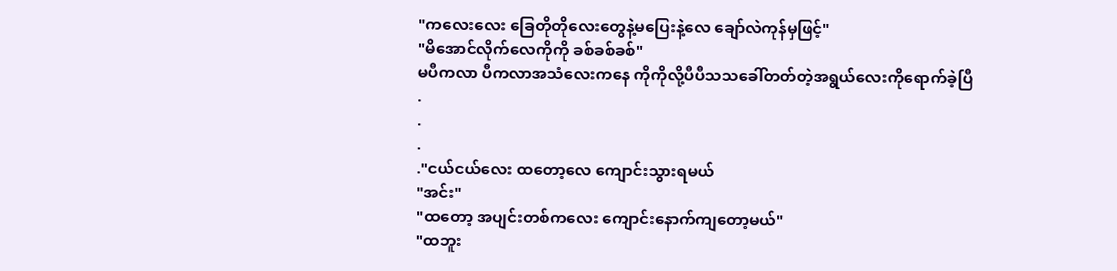"ကလေးလေး ခြေတိုတိုလေးတွေနဲ့မပြေးနဲ့လေ ချော်လဲကုန်မှဖြင့်"
"မိအောင်လိုက်လေကိုကို ခစ်ခစ်ခစ်"
မပီကလာ ပီကလာအသံလေးကနေ ကိုကိုလို့ပီပီသသခေါ်တတ်တဲ့အရွယ်လေးကိုရောက်ခဲ့ပြီ
.
.
.
."ငယ်ငယ်လေး ထတော့လေ ကျောင်းသွားရမယ်
"အင်း"
"ထတော့ အပျင်းတစ်ကလေး ကျောင်းနောက်ကျတော့မယ်"
"ထဘူး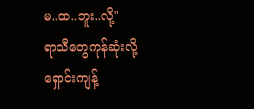မ..ထ..ဘူး..လို့"
ရာသီတွေကုန်ဆုံးလို့ ရှောင်းကျန့်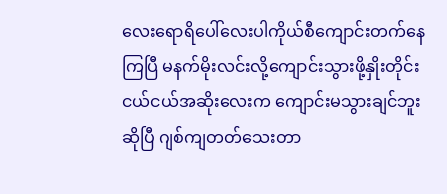လေးရောရိပေါ်လေးပါကိုယ်စီကျောင်းတက်နေကြပြီ မနက်မိုးလင်းလို့ကျောင်းသွားဖို့နှိုးတိုင်း ငယ်ငယ်အဆိုးလေးက ကျောင်းမသွားချင်ဘူးဆိုပြီ ဂျစ်ကျတတ်သေးတာ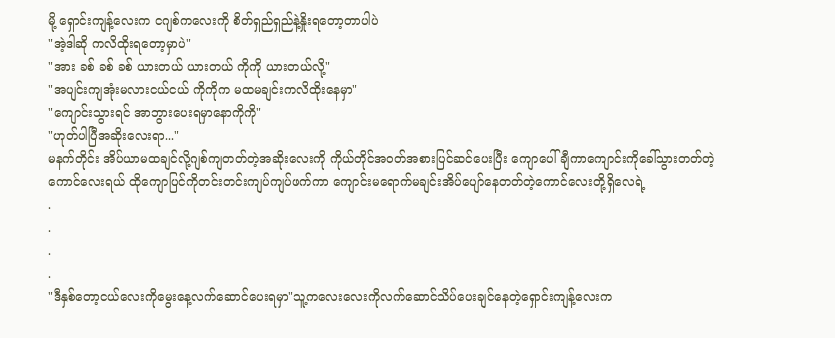မို့ ရှောင်းကျန့်လေးက ငဂျစ်ကလေးကို စိတ်ရှည်ရှည်နဲ့နှိုးရတော့တာပါပဲ
"အဲ့ဒါဆို ကလိထိုးရတော့မှာပဲ"
"အား ခစ် ခစ် ခစ် ယားတယ် ယားတယ် ကိုကို ယားတယ်လို့"
"အပျင်းကျအုံးမလားငယ်ငယ် ကိုကိုက မထမချင်းကလိထိုးနေမှာ"
"ကျောင်းသွားရင် အာဘွားပေးရမှာနောကိုကို"
"ဟုတ်ပါပြီအဆိုးလေးရာ..."
မနက်တိုင်း အိပ်ယာမထချင်လို့ဂျစ်ကျတတ်တဲ့အဆိုးလေးကို ကိုယ်တိုင်အဝတ်အစားပြင်ဆင်ပေးပြီး ကျောပေါ်ချီကာကျောင်းကိုခေါ်သွားတတ်တဲ့ကောင်လေးရယ် ထိုကျောပြင်ကိုတင်းတင်းကျပ်ကျပ်ဖက်ကာ ကျောင်းမရောက်မချင်းအိပ်ပျော်နေတတ်တဲ့ကောင်လေးတို့ရှိလေရဲ့
.
.
.
.
"ဒီနှစ်တော့ငယ်လေးကိုမွေးနေ့လက်ဆောင်ပေးရမှာ"သူ့ကလေးလေးကိုလက်ဆောင်သိပ်ပေးချင်နေတဲ့ရှောင်းကျန့်လေးက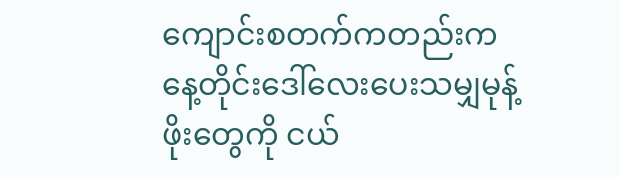ကျောင်းစတက်ကတည်းက နေ့တိုင်းဒေါ်လေးပေးသမျှမုန့်ဖိုးတွေကို ငယ်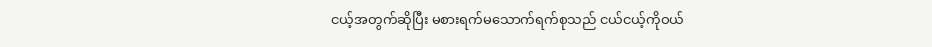ငယ့်အတွက်ဆိုပြီး မစားရက်မသောက်ရက်စုသည် ငယ်ငယ့်ကိုဝယ်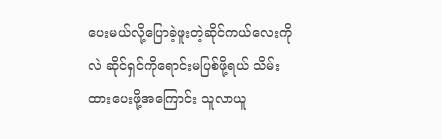ပေးမယ်လို့ပြောခဲ့ဖူးတဲ့ဆိုင်ကယ်လေးကိုလဲ ဆိုင်ရှင်ကိုရောင်းမပြစ်ဖို့ရယ် သိမ်းထားပေးဖို့အကြောင်း သူလာယူ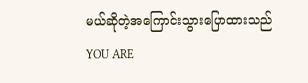မယ်ဆိုတဲ့အကြောင်းသွားပြောထားသည်
YOU ARE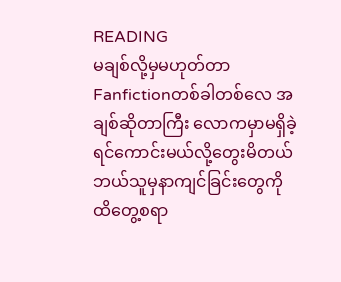READING
မချစ်လို့မှမဟုတ်တာ
Fanfictionတစ်ခါတစ်လေ အချစ်ဆိုတာကြီး လောကမှာမရှိခဲ့ရင်ကောင်းမယ်လို့တွေးမိတယ် ဘယ်သူမှနာကျင်ခြင်းတွေကိုထိတွေ့စရာ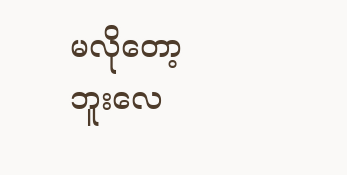မလိုတော့ဘူးလေ